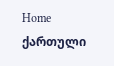Home
ქართული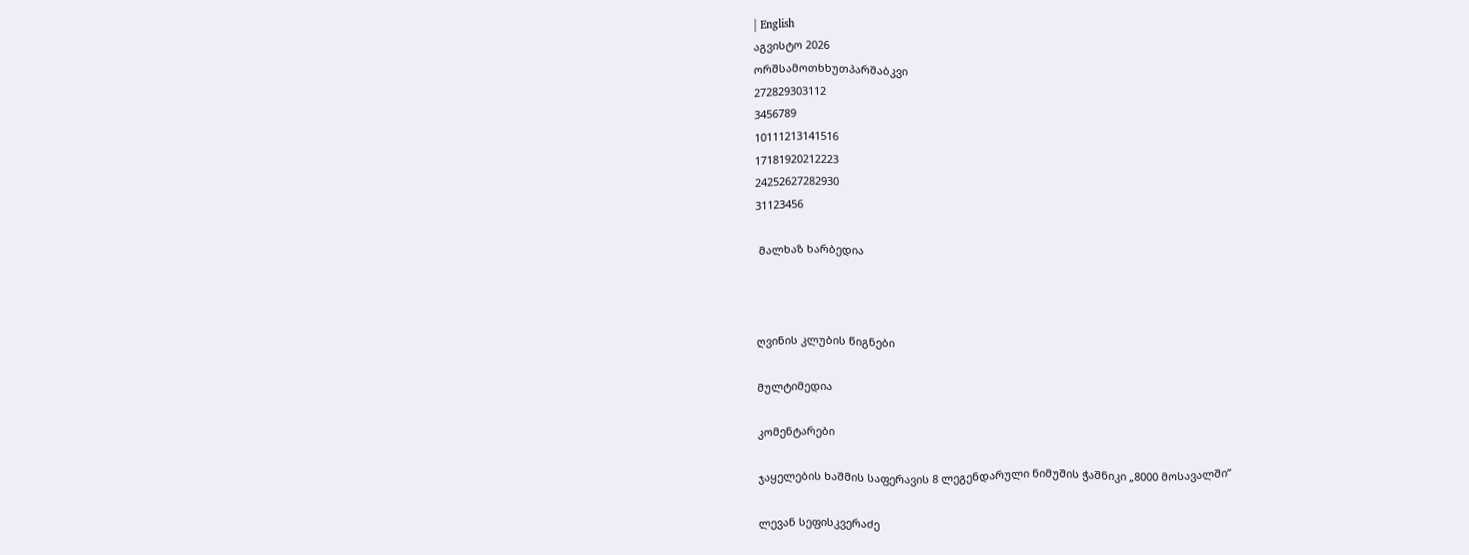| English
აგვისტო 2026
ორშსამოთხხუთპარშაბკვი
272829303112
3456789
10111213141516
17181920212223
24252627282930
31123456

 მალხაზ ხარბედია



ღვინის კლუბის წიგნები

მულტიმედია

კომენტარები

ჯაყელების ხაშმის საფერავის 8 ლეგენდარული ნიმუშის ჭაშნიკი „8000 მოსავალში“

ლევან სეფისკვერაძე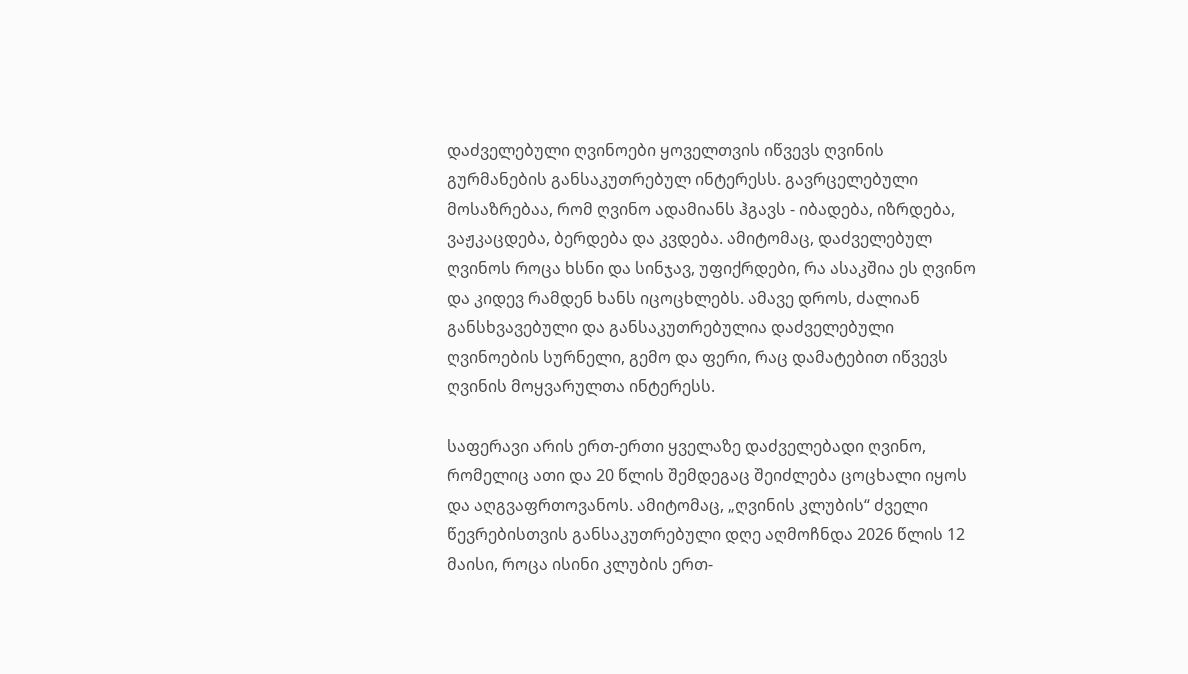დაძველებული ღვინოები ყოველთვის იწვევს ღვინის გურმანების განსაკუთრებულ ინტერესს. გავრცელებული მოსაზრებაა, რომ ღვინო ადამიანს ჰგავს - იბადება, იზრდება, ვაჟკაცდება, ბერდება და კვდება. ამიტომაც, დაძველებულ ღვინოს როცა ხსნი და სინჯავ, უფიქრდები, რა ასაკშია ეს ღვინო და კიდევ რამდენ ხანს იცოცხლებს. ამავე დროს, ძალიან განსხვავებული და განსაკუთრებულია დაძველებული ღვინოების სურნელი, გემო და ფერი, რაც დამატებით იწვევს ღვინის მოყვარულთა ინტერესს.

საფერავი არის ერთ-ერთი ყველაზე დაძველებადი ღვინო, რომელიც ათი და 20 წლის შემდეგაც შეიძლება ცოცხალი იყოს და აღგვაფრთოვანოს. ამიტომაც, „ღვინის კლუბის“ ძველი წევრებისთვის განსაკუთრებული დღე აღმოჩნდა 2026 წლის 12 მაისი, როცა ისინი კლუბის ერთ-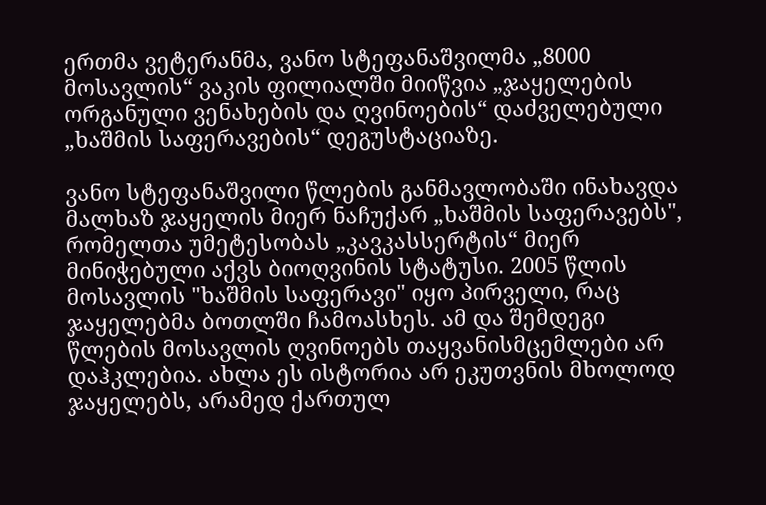ერთმა ვეტერანმა, ვანო სტეფანაშვილმა „8000 მოსავლის“ ვაკის ფილიალში მიიწვია „ჯაყელების ორგანული ვენახების და ღვინოების“ დაძველებული „ხაშმის საფერავების“ დეგუსტაციაზე.

ვანო სტეფანაშვილი წლების განმავლობაში ინახავდა მალხაზ ჯაყელის მიერ ნაჩუქარ „ხაშმის საფერავებს", რომელთა უმეტესობას „კავკასსერტის“ მიერ მინიჭებული აქვს ბიოღვინის სტატუსი. 2005 წლის მოსავლის "ხაშმის საფერავი" იყო პირველი, რაც ჯაყელებმა ბოთლში ჩამოასხეს. ამ და შემდეგი წლების მოსავლის ღვინოებს თაყვანისმცემლები არ დაჰკლებია. ახლა ეს ისტორია არ ეკუთვნის მხოლოდ ჯაყელებს, არამედ ქართულ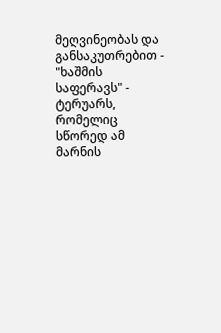მეღვინეობას და განსაკუთრებით - "ხაშმის საფერავს" - ტერუარს, რომელიც სწორედ ამ მარნის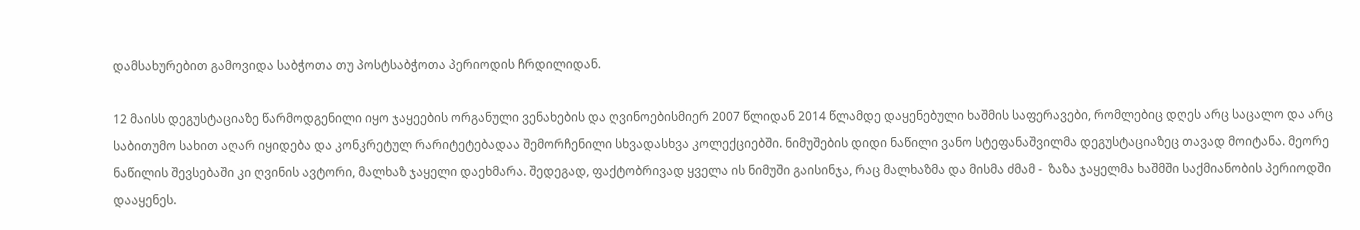დამსახურებით გამოვიდა საბჭოთა თუ პოსტსაბჭოთა პერიოდის ჩრდილიდან.

12 მაისს დეგუსტაციაზე წარმოდგენილი იყო ჯაყეების ორგანული ვენახების და ღვინოებისმიერ 2007 წლიდან 2014 წლამდე დაყენებული ხაშმის საფერავები, რომლებიც დღეს არც საცალო და არც საბითუმო სახით აღარ იყიდება და კონკრეტულ რარიტეტებადაა შემორჩენილი სხვადასხვა კოლექციებში. ნიმუშების დიდი ნაწილი ვანო სტეფანაშვილმა დეგუსტაციაზეც თავად მოიტანა. მეორე ნაწილის შევსებაში კი ღვინის ავტორი, მალხაზ ჯაყელი დაეხმარა. შედეგად, ფაქტობრივად ყველა ის ნიმუში გაისინჯა, რაც მალხაზმა და მისმა ძმამ -  ზაზა ჯაყელმა ხაშმში საქმიანობის პერიოდში დააყენეს.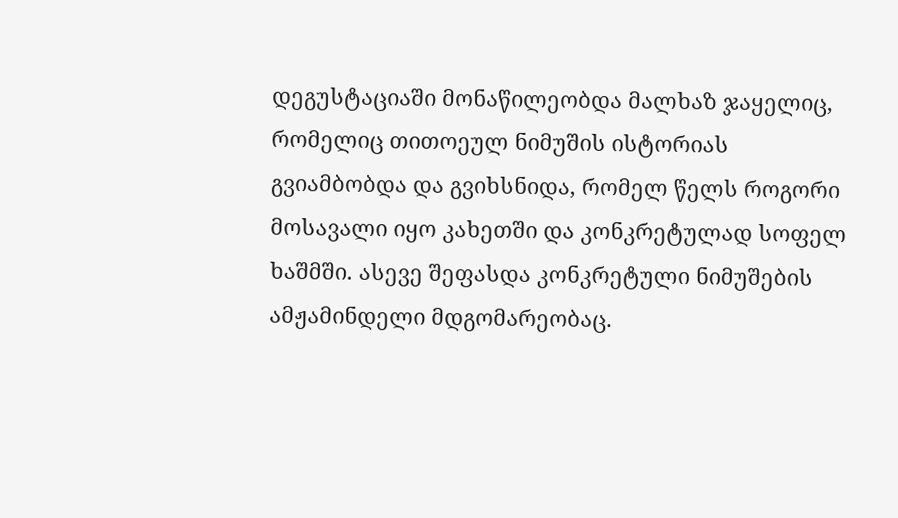დეგუსტაციაში მონაწილეობდა მალხაზ ჯაყელიც, რომელიც თითოეულ ნიმუშის ისტორიას გვიამბობდა და გვიხსნიდა, რომელ წელს როგორი მოსავალი იყო კახეთში და კონკრეტულად სოფელ ხაშმში. ასევე შეფასდა კონკრეტული ნიმუშების ამჟამინდელი მდგომარეობაც.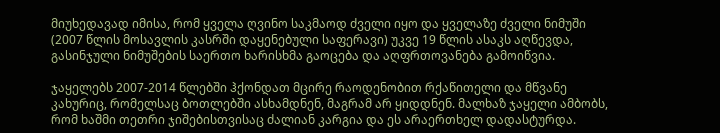მიუხედავად იმისა, რომ ყველა ღვინო საკმაოდ ძველი იყო და ყველაზე ძველი ნიმუში (2007 წლის მოსავლის კასრში დაყენებული საფერავი) უკვე 19 წლის ასაკს აღწევდა, გასინჯული ნიმუშების საერთო ხარისხმა გაოცება და აღფრთოვანება გამოიწვია.

ჯაყელებს 2007-2014 წლებში ჰქონდათ მცირე რაოდენობით რქაწითელი და მწვანე კახურიც, რომელსაც ბოთლებში ასხამდნენ, მაგრამ არ ყიდდნენ. მალხაზ ჯაყელი ამბობს, რომ ხაშმი თეთრი ჯიშებისთვისაც ძალიან კარგია და ეს არაერთხელ დადასტურდა.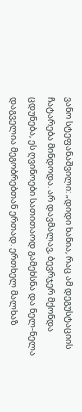ვანო სტეფანაშვილი: „დიდი ხანია, რაც ამ დეგუსტაციის ჩატარება მინდოდა. არ დავმალავ, ბევრჯერ მქონდა ცდუნება, ეს ღვინოები სათითაოდ გამეხსნა და ნელ-ნელა დაგველია მეგობრებთან ერთად. ერთხელ მალხაზ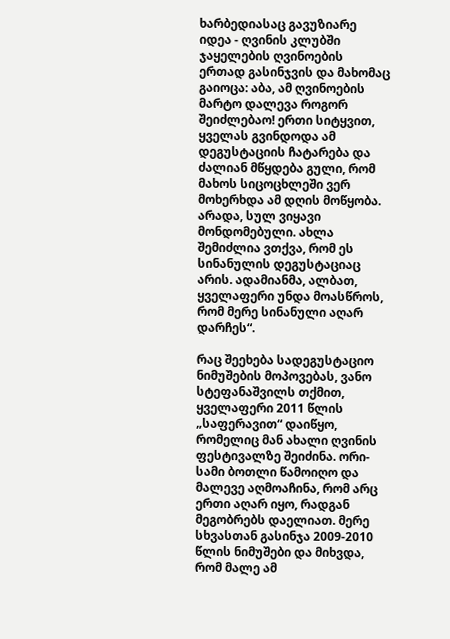ხარბედიასაც გავუზიარე იდეა - ღვინის კლუბში ჯაყელების ღვინოების ერთად გასინჯვის და მახომაც გაიოცა: აბა, ამ ღვინოების მარტო დალევა როგორ შეიძლებაო! ერთი სიტყვით, ყველას გვინდოდა ამ დეგუსტაციის ჩატარება და ძალიან მწყდება გული, რომ  მახოს სიცოცხლეში ვერ მოხერხდა ამ დღის მოწყობა. არადა, სულ ვიყავი მონდომებული. ახლა შემიძლია ვთქვა, რომ ეს სინანულის დეგუსტაციაც არის. ადამიანმა, ალბათ, ყველაფერი უნდა მოასწროს, რომ მერე სინანული აღარ დარჩეს“.

რაც შეეხება სადეგუსტაციო ნიმუშების მოპოვებას, ვანო სტეფანაშვილს თქმით, ყველაფერი 2011 წლის „საფერავით“ დაიწყო, რომელიც მან ახალი ღვინის ფესტივალზე შეიძინა. ორი-სამი ბოთლი წამოიღო და მალევე აღმოაჩინა, რომ არც ერთი აღარ იყო, რადგან მეგობრებს დაელიათ. მერე სხვასთან გასინჯა 2009-2010 წლის ნიმუშები და მიხვდა, რომ მალე ამ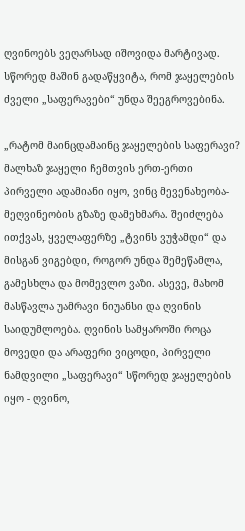ღვინოებს ვეღარსად იშოვიდა მარტივად. სწორედ მაშინ გადაწყვიტა, რომ ჯაყელების ძველი „საფერავები“ უნდა შეეგროვებინა.

„რატომ მაინცდამაინც ჯაყელების საფერავი? მალხაზ ჯაყელი ჩემთვის ერთ-ერთი პირველი ადამიანი იყო, ვინც მევენახეობა-მეღვინეობის გზაზე დამეხმარა. შეიძლება ითქვას, ყველაფერზე „ტვინს ვუჭამდი“ და მისგან ვიგებდი, როგორ უნდა შემეწამლა, გამესხლა და მომევლო ვაზი. ასევე, მახომ მასწავლა უამრავი ნიუანსი და ღვინის საიდუმლოება. ღვინის სამყაროში როცა მოვედი და არაფერი ვიცოდი, პირველი ნამდვილი „საფერავი“ სწორედ ჯაყელების იყო - ღვინო,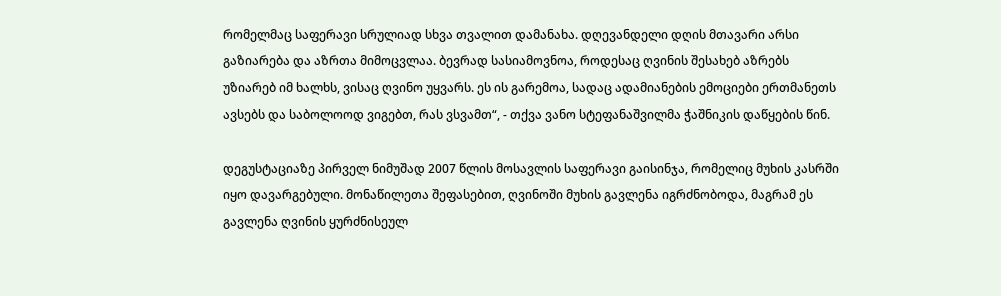რომელმაც საფერავი სრულიად სხვა თვალით დამანახა. დღევანდელი დღის მთავარი არსი გაზიარება და აზრთა მიმოცვლაა. ბევრად სასიამოვნოა, როდესაც ღვინის შესახებ აზრებს უზიარებ იმ ხალხს, ვისაც ღვინო უყვარს. ეს ის გარემოა, სადაც ადამიანების ემოციები ერთმანეთს ავსებს და საბოლოოდ ვიგებთ, რას ვსვამთ“, - თქვა ვანო სტეფანაშვილმა ჭაშნიკის დაწყების წინ.

დეგუსტაციაზე პირველ ნიმუშად 2007 წლის მოსავლის საფერავი გაისინჯა, რომელიც მუხის კასრში იყო დავარგებული. მონაწილეთა შეფასებით, ღვინოში მუხის გავლენა იგრძნობოდა, მაგრამ ეს გავლენა ღვინის ყურძნისეულ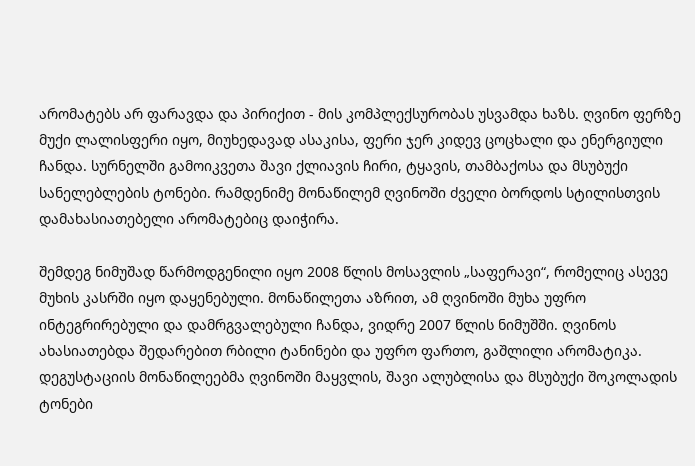არომატებს არ ფარავდა და პირიქით - მის კომპლექსურობას უსვამდა ხაზს. ღვინო ფერზე მუქი ლალისფერი იყო, მიუხედავად ასაკისა, ფერი ჯერ კიდევ ცოცხალი და ენერგიული ჩანდა. სურნელში გამოიკვეთა შავი ქლიავის ჩირი, ტყავის, თამბაქოსა და მსუბუქი სანელებლების ტონები. რამდენიმე მონაწილემ ღვინოში ძველი ბორდოს სტილისთვის დამახასიათებელი არომატებიც დაიჭირა.

შემდეგ ნიმუშად წარმოდგენილი იყო 2008 წლის მოსავლის „საფერავი“, რომელიც ასევე მუხის კასრში იყო დაყენებული. მონაწილეთა აზრით, ამ ღვინოში მუხა უფრო ინტეგრირებული და დამრგვალებული ჩანდა, ვიდრე 2007 წლის ნიმუშში. ღვინოს ახასიათებდა შედარებით რბილი ტანინები და უფრო ფართო, გაშლილი არომატიკა. დეგუსტაციის მონაწილეებმა ღვინოში მაყვლის, შავი ალუბლისა და მსუბუქი შოკოლადის ტონები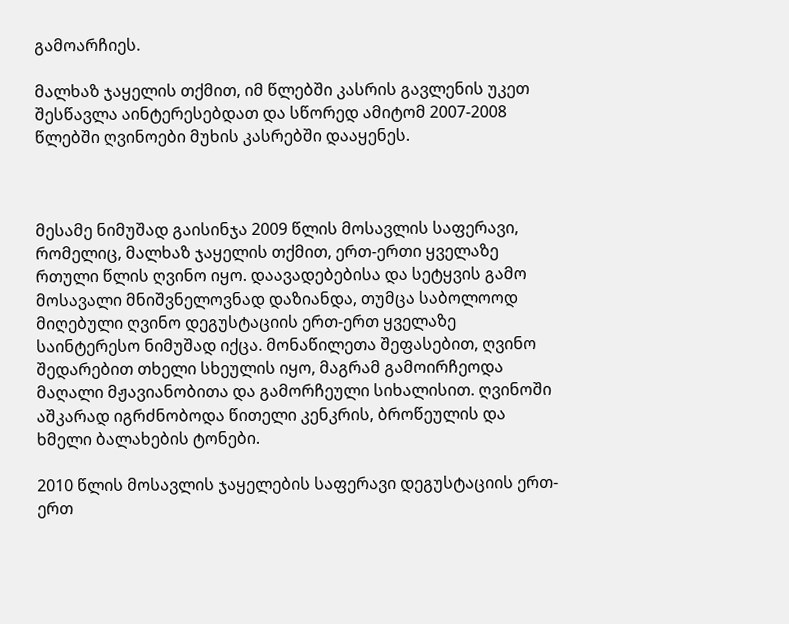გამოარჩიეს.

მალხაზ ჯაყელის თქმით, იმ წლებში კასრის გავლენის უკეთ შესწავლა აინტერესებდათ და სწორედ ამიტომ 2007-2008 წლებში ღვინოები მუხის კასრებში დააყენეს.



მესამე ნიმუშად გაისინჯა 2009 წლის მოსავლის საფერავი, რომელიც, მალხაზ ჯაყელის თქმით, ერთ-ერთი ყველაზე რთული წლის ღვინო იყო. დაავადებებისა და სეტყვის გამო მოსავალი მნიშვნელოვნად დაზიანდა, თუმცა საბოლოოდ მიღებული ღვინო დეგუსტაციის ერთ-ერთ ყველაზე საინტერესო ნიმუშად იქცა. მონაწილეთა შეფასებით, ღვინო შედარებით თხელი სხეულის იყო, მაგრამ გამოირჩეოდა მაღალი მჟავიანობითა და გამორჩეული სიხალისით. ღვინოში აშკარად იგრძნობოდა წითელი კენკრის, ბროწეულის და ხმელი ბალახების ტონები.

2010 წლის მოსავლის ჯაყელების საფერავი დეგუსტაციის ერთ-ერთ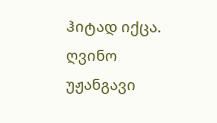ჰიტად იქცა. ღვინო უჟანგავი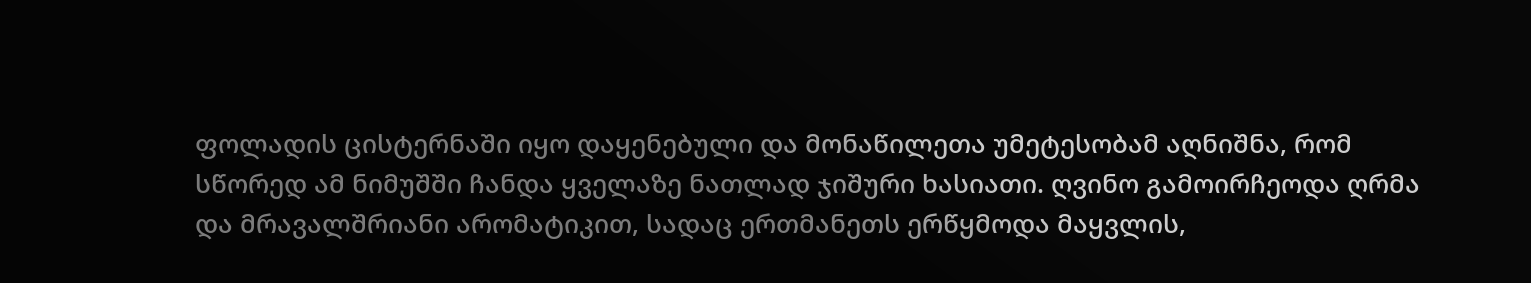ფოლადის ცისტერნაში იყო დაყენებული და მონაწილეთა უმეტესობამ აღნიშნა, რომ სწორედ ამ ნიმუშში ჩანდა ყველაზე ნათლად ჯიშური ხასიათი. ღვინო გამოირჩეოდა ღრმა და მრავალშრიანი არომატიკით, სადაც ერთმანეთს ერწყმოდა მაყვლის,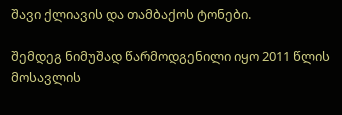შავი ქლიავის და თამბაქოს ტონები.

შემდეგ ნიმუშად წარმოდგენილი იყო 2011 წლის მოსავლის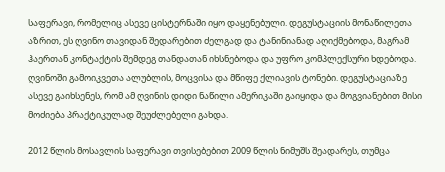საფერავი, რომელიც ასევე ცისტერნაში იყო დაყენებული. დეგუსტაციის მონაწილეთა აზრით, ეს ღვინო თავიდან შედარებით ძელგად და ტანინიანად აღიქმებოდა, მაგრამ ჰაერთან კონტაქტის შემდეგ თანდათან იხსნებოდა და უფრო კომპლექსური ხდებოდა. ღვინოში გამოიკვეთა ალუბლის, მოცვისა და მწიფე ქლიავის ტონები. დეგუსტაციაზე ასევე გაიხსენეს, რომ ამ ღვინის დიდი ნაწილი ამერიკაში გაიყიდა და მოგვიანებით მისი მოძიება პრაქტიკულად შეუძლებელი გახდა.

2012 წლის მოსავლის საფერავი თვისებებით 2009 წლის ნიმუშს შეადარეს, თუმცა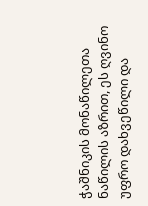ჭაშნიკის მონაწილეთა ნაწილის აზრით, ეს ღვინო უფრო დახვეწილი და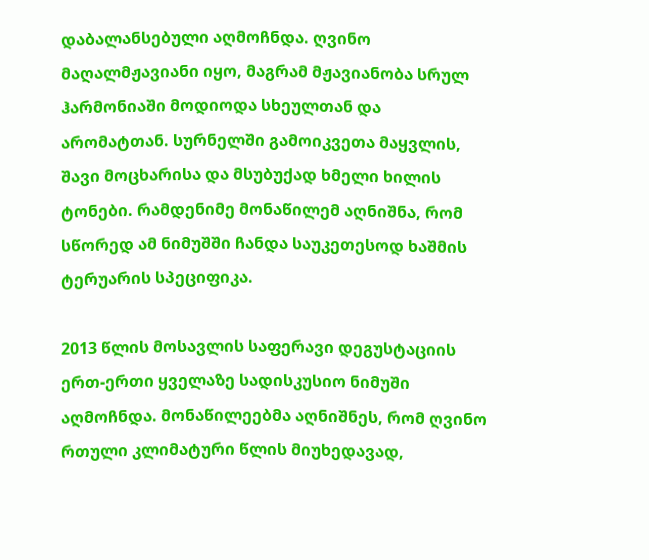დაბალანსებული აღმოჩნდა. ღვინო მაღალმჟავიანი იყო, მაგრამ მჟავიანობა სრულ ჰარმონიაში მოდიოდა სხეულთან და არომატთან. სურნელში გამოიკვეთა მაყვლის, შავი მოცხარისა და მსუბუქად ხმელი ხილის ტონები. რამდენიმე მონაწილემ აღნიშნა, რომ სწორედ ამ ნიმუშში ჩანდა საუკეთესოდ ხაშმის ტერუარის სპეციფიკა.

2013 წლის მოსავლის საფერავი დეგუსტაციის ერთ-ერთი ყველაზე სადისკუსიო ნიმუში აღმოჩნდა. მონაწილეებმა აღნიშნეს, რომ ღვინო რთული კლიმატური წლის მიუხედავად,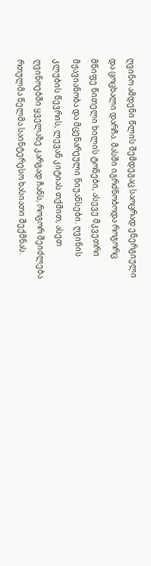ღვინო ამდენი წლის შემდეგაც საოცრად ენერგიული და ცოცხალი დარჩა. მასში იგრძნობოდა როგორც მწიფე წითელი ხილის ტონები, ასევე მკვეთრი მჟავიანობა და მცენარეული ნიუანსები. ღვინის კლუბის წევრის, ლევან კიტიას თქმით, ასეთ ღვინოებში ყველაზე კარგად ჩანს, როგორ შეიძლება რთულმა წელმა საინტერესო ხასიათი შექმნას.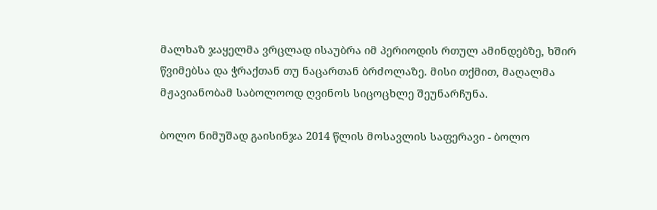მალხაზ ჯაყელმა ვრცლად ისაუბრა იმ პერიოდის რთულ ამინდებზე, ხშირ წვიმებსა და ჭრაქთან თუ ნაცართან ბრძოლაზე. მისი თქმით, მაღალმა მჟავიანობამ საბოლოოდ ღვინოს სიცოცხლე შეუნარჩუნა.

ბოლო ნიმუშად გაისინჯა 2014 წლის მოსავლის საფერავი - ბოლო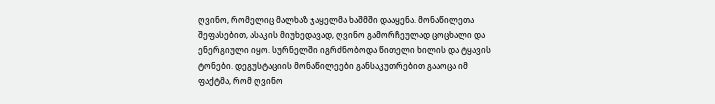ღვინო, რომელიც მალხაზ ჯაყელმა ხაშმში დააყენა. მონაწილეთა შეფასებით, ასაკის მიუხედავად, ღვინო გამორჩეულად ცოცხალი და ენერგიული იყო. სურნელში იგრძნობოდა წითელი ხილის და ტყავის ტონები. დეგუსტაციის მონაწილეები განსაკუთრებით გააოცა იმ ფაქტმა, რომ ღვინო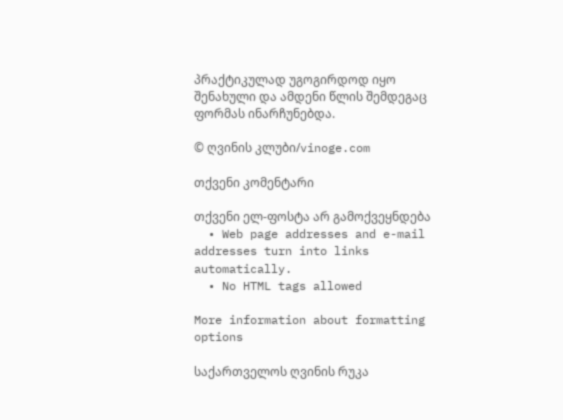პრაქტიკულად უგოგირდოდ იყო შენახული და ამდენი წლის შემდეგაც ფორმას ინარჩუნებდა.

© ღვინის კლუბი/vinoge.com

თქვენი კომენტარი

თქვენი ელ-ფოსტა არ გამოქვეყნდება
  • Web page addresses and e-mail addresses turn into links automatically.
  • No HTML tags allowed

More information about formatting options

საქართველოს ღვინის რუკა